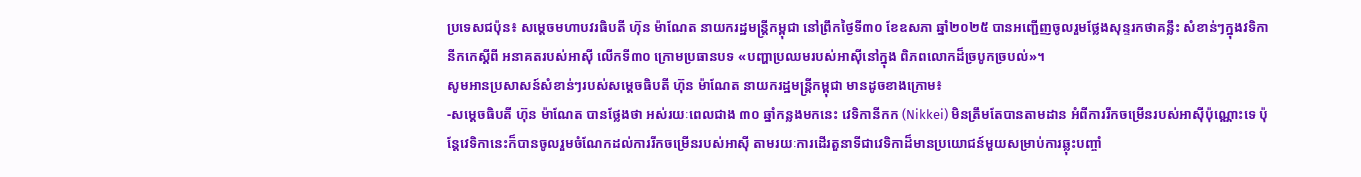ប្រទេសជប៉ុន៖ សម្ដេចមហាបវរធិបតី ហ៊ុន ម៉ាណែត នាយករដ្ឋមន្រ្តីកម្ពុជា នៅព្រឹកថ្ងៃទី៣០ ខែឧសភា ឆ្នាំ២០២៥ បានអញ្ជើញចូលរួមថ្លែងសុន្ទរកថាគន្លឹះ សំខាន់ៗក្នុងវទិកានីកកេស្តីពី អនាគតរបស់អាស៊ី លើកទី៣០ ក្រោមប្រធានបទ «បញ្ហាប្រឈមរបស់អាស៊ីនៅក្នុង ពិភពលោកដ៏ច្របូកច្របល់»។
សូមអានប្រសាសន៍សំខាន់ៗរបស់សម្តេចធិបតី ហ៊ុន ម៉ាណែត នាយករដ្ឋមន្រ្តីកម្ពុជា មានដូចខាងក្រោម៖
-សម្តេចធិបតី ហ៊ុន ម៉ាណែត បានថ្លែងថា អស់រយៈពេលជាង ៣០ ឆ្នាំកន្លងមកនេះ វេទិកានីកក (Nikkei) មិនត្រឹមតែបានតាមដាន អំពីការរីកចម្រើនរបស់អាស៊ីប៉ុណ្ណោះទេ ប៉ុន្តែវេទិកានេះក៏បានចូលរួមចំណែកដល់ការរីកចម្រើនរបស់អាស៊ី តាមរយៈការដើរតួនាទីជាវេទិកាដ៏មានប្រយោជន៍មួយសម្រាប់ការឆ្លុះបញ្ចាំ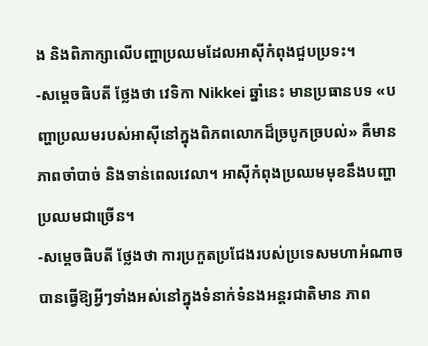ង និងពិភាក្សាលើបញ្ហាប្រឈមដែលអាស៊ីកំពុងជួបប្រទះ។
-សម្តេចធិបតី ថ្លែងថា វេទិកា Nikkei ឆ្នាំនេះ មានប្រធានបទ «បញ្ហាប្រឈមរបស់អាស៊ីនៅក្នុងពិភពលោកដ៏ច្របូកច្របល់» គឺមានភាពចាំបាច់ និងទាន់ពេលវេលា។ អាស៊ីកំពុងប្រឈមមុខនឹងបញ្ហាប្រឈមជាច្រើន។
-សម្តេចធិបតី ថ្លែងថា ការប្រកួតប្រជែងរបស់ប្រទេសមហាអំណាចបានធ្វើឱ្យអ្វីៗទាំងអស់នៅក្នុងទំនាក់ទំនងអន្តរជាតិមាន ភាព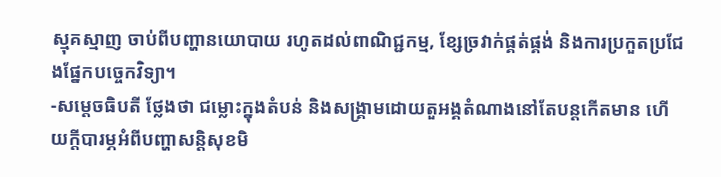ស្មុគស្មាញ ចាប់ពីបញ្ហានយោបាយ រហូតដល់ពាណិជ្ជកម្ម, ខ្សែច្រវាក់ផ្គត់ផ្គង់ និងការប្រកួតប្រជែងផ្នែកបច្ចេកវិទ្យា។
-សម្តេចធិបតី ថ្លែងថា ជម្លោះក្នុងតំបន់ និងសង្គ្រាមដោយតួអង្គតំណាងនៅតែបន្តកើតមាន ហើយក្តីបារម្ភអំពីបញ្ហាសន្តិសុខមិ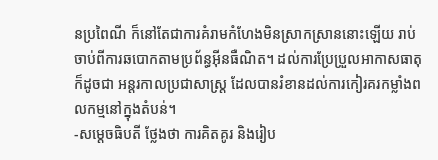នប្រពៃណី ក៏នៅតែជាការគំរាមកំហែងមិនស្រាកស្រាននោះឡើយ រាប់ចាប់ពីការឆបោកតាមប្រព័ន្ធអ៊ីនធឺណិត។ ដល់ការប្រែប្រួលអាកាសធាតុ ក៏ដូចជា អន្តរកាលប្រជាសាស្ត្រ ដែលបានរំខានដល់ការកៀរគរកម្លាំងពលកម្មនៅក្នុងតំបន់។
-សម្តេចធិបតី ថ្លែងថា ការគិតគូរ និងរៀប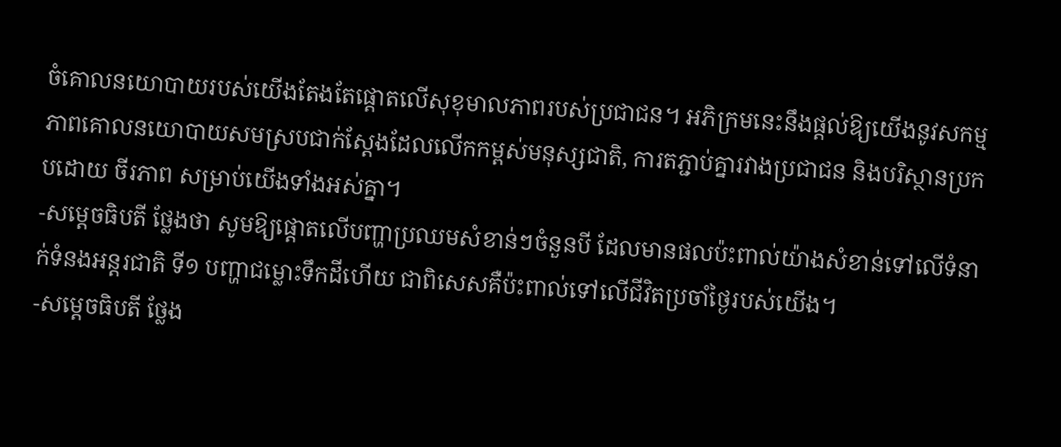ចំគោលនយោបាយរបស់យើងតែងតែផ្តោតលើសុខុមាលភាពរបស់ប្រជាជន។ អភិក្រមនេះនឹងផ្ដល់ឱ្យយើងនូវសកម្មភាពគោលនយោបាយសមស្របជាក់ស្តែងដែលលើកកម្ពស់មនុស្សជាតិ, ការតភ្ជាប់គ្នារវាងប្រជាជន និងបរិស្ថានប្រកបដោយ ចីរភាព សម្រាប់យើងទាំងអស់គ្នា។
-សម្តេចធិបតី ថ្លែងថា សូមឱ្យផ្ដោតលើបញ្ហាប្រឈមសំខាន់ៗចំនួនបី ដែលមានផលប៉ះពាល់យ៉ាងសំខាន់ទៅលើទំនាក់ទំនងអន្តរជាតិ ទី១ បញ្ហាជម្លោះទឹកដីហើយ ជាពិសេសគឺប៉ះពាល់ទៅលើជីវិតប្រចាំថ្ងៃរបស់យើង។
-សម្តេចធិបតី ថ្លែង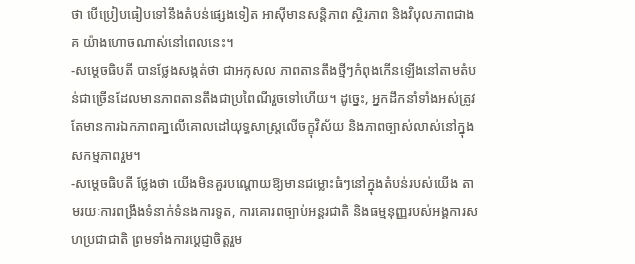ថា បើប្រៀបធៀបទៅនឹងតំបន់ផ្សេងទៀត អាស៊ីមានសន្តិភាព ស្ថិរភាព និងវិបុលភាពជាងគ យ៉ាងហោចណាស់នៅពេលនេះ។
-សម្ដេចធិបតី បានថ្លែងសង្កត់ថា ជាអកុសល ភាពតានតឹងថ្មីៗកំពុងកើនឡើងនៅតាមតំបន់ជាច្រើនដែលមានភាពតានតឹងជាប្រពៃណីរួចទៅហើយ។ ដូច្នេះ, អ្នកដឹកនាំទាំងអស់ត្រូវតែមានការឯកភាពគា្នលើគោលដៅយុទ្ធសាស្ត្រលើចក្ខុវិស័យ និងភាពច្បាស់លាស់នៅក្នុងសកម្មភាពរួម។
-សម្តេចធិបតី ថ្លែងថា យើងមិនគួរបណ្តោយឱ្យមានជម្លោះធំៗនៅក្នុងតំបន់របស់យើង តាមរយៈការពង្រឹងទំនាក់ទំនងការទូត, ការគោរពច្បាប់អន្តរជាតិ និងធម្មនុញ្ញរបស់អង្គការសហប្រជាជាតិ ព្រមទាំងការប្តេជ្ញាចិត្តរួម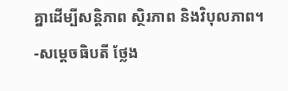គ្នាដើម្បីសន្តិភាព ស្ថិរភាព និងវិបុលភាព។
-សម្តេចធិបតី ថ្លែង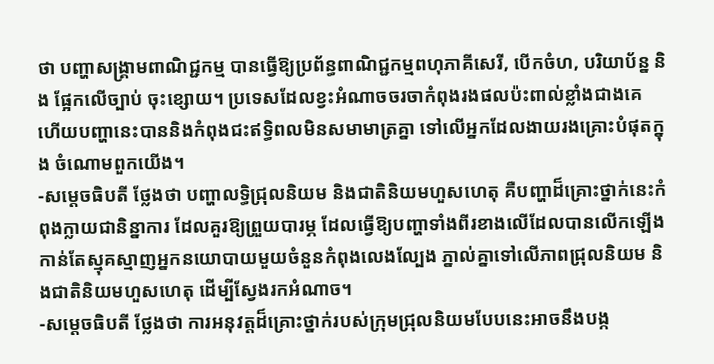ថា បញ្ហាសង្គ្រាមពាណិជ្ជកម្ម បានធ្វើឱ្យប្រព័ន្ធពាណិជ្ជកម្មពហុភាគីសេរី, បើកចំហ, បរិយាប័ន្ន និង ផ្អែកលើច្បាប់ ចុះខ្សោយ។ ប្រទេសដែលខ្វះអំណាចចរចាកំពុងរងផលប៉ះពាល់ខ្លាំងជាងគេ ហើយបញ្ហានេះបាននិងកំពុងជះឥទ្ធិពលមិនសមាមាត្រគ្នា ទៅលើអ្នកដែលងាយរងគ្រោះបំផុតក្នុង ចំណោមពួកយើង។
-សម្តេចធិបតី ថ្លែងថា បញ្ហាលទ្ធិជ្រុលនិយម និងជាតិនិយមហួសហេតុ គឺបញ្ហាដ៏គ្រោះថ្នាក់នេះកំពុងក្លាយជានិន្នាការ ដែលគួរឱ្យព្រួយបារម្ភ ដែលធ្វើឱ្យបញ្ហាទាំងពីរខាងលើដែលបានលើកឡើងកាន់តែស្មុគស្មាញអ្នកនយោបាយមួយចំនួនកំពុងលេងល្បែង ភ្នាល់គ្នាទៅលើភាពជ្រុលនិយម និងជាតិនិយមហួសហេតុ ដើម្បីស្វែងរកអំណាច។
-សម្តេចធិបតី ថ្លែងថា ការអនុវត្តដ៏គ្រោះថ្នាក់របស់ក្រុមជ្រុលនិយមបែបនេះអាចនឹងបង្ក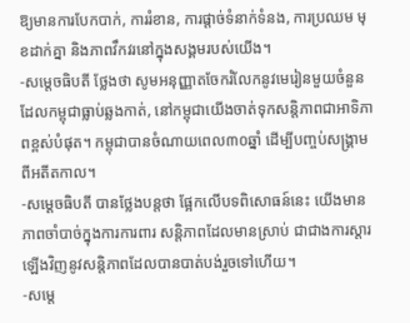ឱ្យមានការបែកបាក់, ការរំខាន, ការផ្តាច់ទំនាក់ទំនង, ការប្រឈម មុខដាក់គ្នា និងភាពវឹកវរនៅក្នុងសង្គមរបស់យើង។
-សម្តេចធិបតី ថ្លែងថា សូមអនុញ្ញាតចែករំលែកនូវមេរៀនមួយចំនួនដែលកម្ពុជាធ្លាប់ឆ្លងកាត់, នៅកម្ពុជាយើងចាត់ទុកសន្តិភាពជាអាទិភាពខ្ពស់បំផុត។ កម្ពុជាបានចំណាយពេល៣០ឆ្នាំ ដើម្បីបញ្ចប់សង្គ្រាមពីអតីតកាល។
-សម្ដេចធិបតី បានថ្លែងបន្តថា ផ្អែកលើបទពិសោធន៍នេះ យើងមានភាពចាំបាច់ក្នុងការការពារ សន្តិភាពដែលមានស្រាប់ ជាជាងការស្ដារឡើងវិញនូវសន្តិភាពដែលបានបាត់បង់រួចទៅហើយ។
-សម្តេ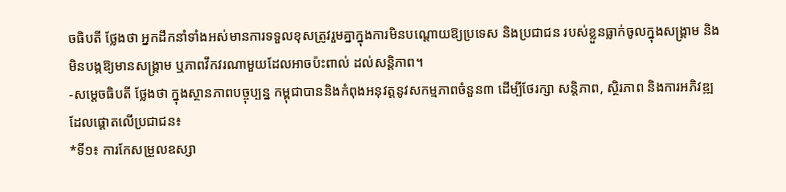ចធិបតី ថ្លែងថា អ្នកដឹកនាំទាំងអស់មានការទទួលខុសត្រូវរួមគ្នាក្នុងការមិនបណ្តោយឱ្យប្រទេស និងប្រជាជន របស់ខ្លួនធ្លាក់ចូលក្នុងសង្គ្រាម និងមិនបង្កឱ្យមានសង្គ្រាម ឬភាពវឹកវរណាមួយដែលអាចប៉ះពាល់ ដល់សន្តិភាព។
-សម្តេចធិបតី ថ្លែងថា ក្នុងស្ថានភាពបច្ចុប្បន្ន កម្ពុជាបាននិងកំពុងអនុវត្តនូវសកម្មភាពចំនួន៣ ដើម្បីថែរក្សា សន្តិភាព, ស្ថិរភាព និងការអភិវឌ្ឍដែលផ្តោតលើប្រជាជន៖
*ទី១៖ ការកែសម្រួលឧស្សា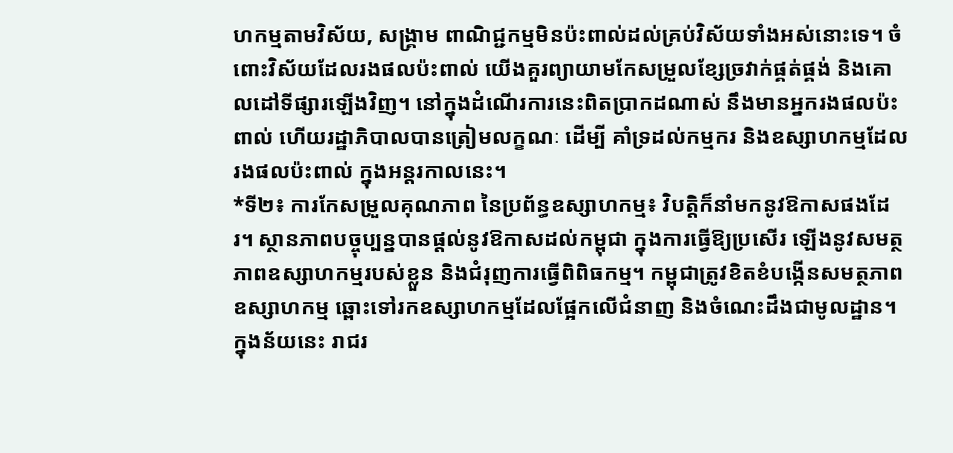ហកម្មតាមវិស័យ, សង្គ្រាម ពាណិជ្ជកម្មមិនប៉ះពាល់ដល់គ្រប់វិស័យទាំងអស់នោះទេ។ ចំពោះវិស័យដែលរងផលប៉ះពាល់ យើងគួរព្យាយាមកែសម្រួលខ្សែច្រវាក់ផ្គត់ផ្គង់ និងគោលដៅទីផ្សារឡើងវិញ។ នៅក្នុងដំណើរការនេះពិតប្រាកដណាស់ នឹងមានអ្នករងផលប៉ះពាល់ ហើយរដ្ឋាភិបាលបានត្រៀមលក្ខណៈ ដើម្បី គាំទ្រដល់កម្មករ និងឧស្សាហកម្មដែលរងផលប៉ះពាល់ ក្នុងអន្តរកាលនេះ។
*ទី២៖ ការកែសម្រួលគុណភាព នៃប្រព័ន្ធឧស្សាហកម្ម៖ វិបត្តិក៏នាំមកនូវឱកាសផងដែរ។ ស្ថានភាពបច្ចុប្បន្នបានផ្ដល់នូវឱកាសដល់កម្ពុជា ក្នុងការធ្វើឱ្យប្រសើរ ឡើងនូវសមត្ថភាពឧស្សាហកម្មរបស់ខ្លួន និងជំរុញការធ្វើពិពិធកម្ម។ កម្ពុជាត្រូវខិតខំបង្កើនសមត្ថភាពឧស្សាហកម្ម ឆ្ពោះទៅរកឧស្សាហកម្មដែលផ្អែកលើជំនាញ និងចំណេះដឹងជាមូលដ្ឋាន។ ក្នុងន័យនេះ រាជរ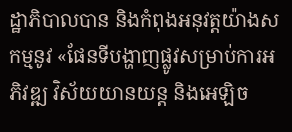ដ្ឋាភិបាលបាន និងកំពុងអនុវត្តយ៉ាងសកម្មនូវ «ផែនទីបង្ហាញផ្លូវសម្រាប់ការអភិវឌ្ឍ វិស័យយានយន្ត និងអេឡិច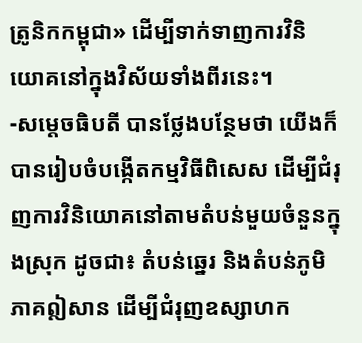ត្រូនិកកម្ពុជា» ដើម្បីទាក់ទាញការវិនិយោគនៅក្នុងវិស័យទាំងពីរនេះ។
-សម្ដេចធិបតី បានថ្លែងបន្ថែមថា យើងក៏បានរៀបចំបង្កើតកម្មវិធីពិសេស ដើម្បីជំរុញការវិនិយោគនៅតាមតំបន់មួយចំនួនក្នុងស្រុក ដូចជា៖ តំបន់ឆ្នេរ និងតំបន់ភូមិភាគឦសាន ដើម្បីជំរុញឧស្សាហក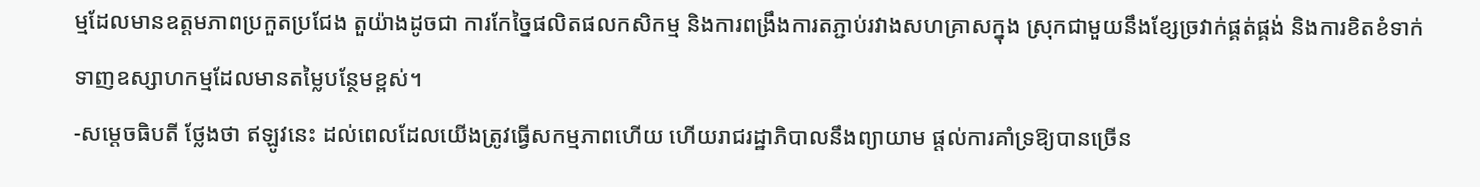ម្មដែលមានឧត្តមភាពប្រកួតប្រជែង តួយ៉ាងដូចជា ការកែច្នៃផលិតផលកសិកម្ម និងការពង្រឹងការតភ្ជាប់រវាងសហគ្រាសក្នុង ស្រុកជាមួយនឹងខ្សែច្រវាក់ផ្គត់ផ្គង់ និងការខិតខំទាក់ទាញឧស្សាហកម្មដែលមានតម្លៃបន្ថែមខ្ពស់។
-សម្តេចធិបតី ថ្លែងថា ឥឡូវនេះ ដល់ពេលដែលយើងត្រូវធ្វើសកម្មភាពហើយ ហើយរាជរដ្ឋាភិបាលនឹងព្យាយាម ផ្ដល់ការគាំទ្រឱ្យបានច្រើន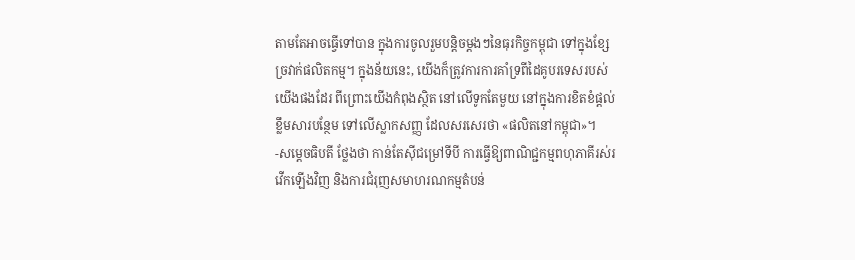តាមតែអាចធ្វើទៅបាន ក្នុងការចូលរួមបន្តិចម្ដងៗនៃធុរកិច្ចកម្ពុជា ទៅក្នុងខ្សែច្រវាក់ផលិតកម្ម។ ក្នុងន័យនេះ, យើងក៏ត្រូវការការគាំទ្រពីដៃគូបរទេសរបស់យើងផងដែរ ពីព្រោះយើងកំពុងស្ថិត នៅលើទូកតែមួយ នៅក្នុងការខិតខំផ្តល់ខ្លឹមសារបន្ថែម ទៅលើស្លាកសញ្ញ ដែលសរសេរថា «ផលិតនៅកម្ពុជា»។
-សម្តេចធិបតី ថ្លែងថា កាន់តែស៊ីជម្រៅទីបី ការធ្វើឱ្យពាណិជ្ជកម្មពហុភាគីរស់រវើកឡើងវិញ និងការជំរុញសមាហរណកម្មតំបន់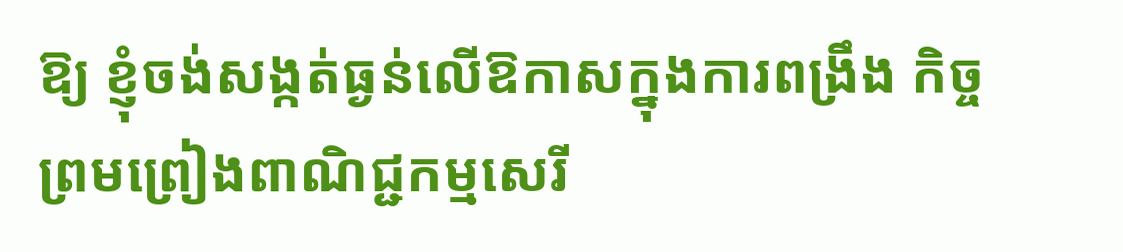ឱ្យ ខ្ញុំចង់សង្កត់ធ្ងន់លើឱកាសក្នុងការពង្រឹង កិច្ចព្រមព្រៀងពាណិជ្ជកម្មសេរី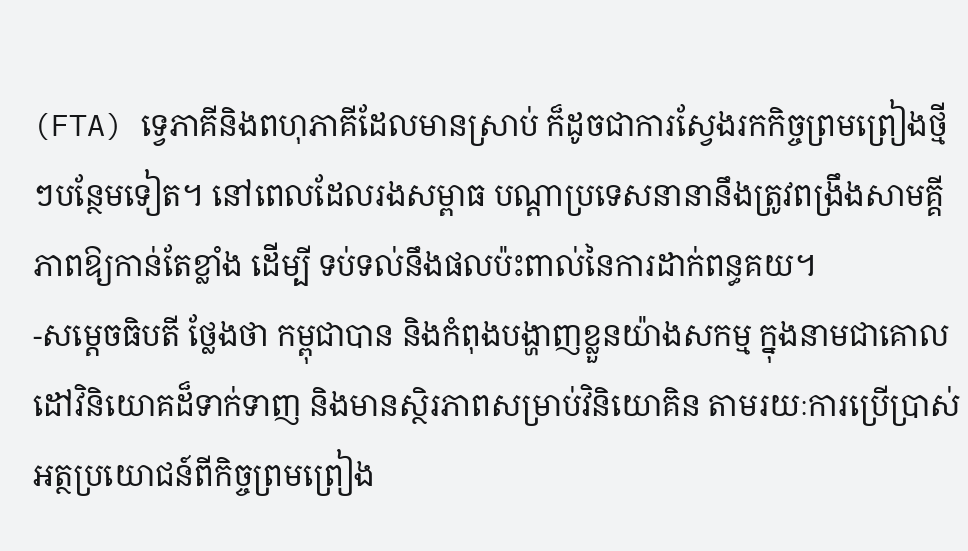(FTA) ទ្វេភាគីនិងពហុភាគីដែលមានស្រាប់ ក៏ដូចជាការស្វែងរកកិច្ចព្រមព្រៀងថ្មីៗបន្ថែមទៀត។ នៅពេលដែលរងសម្ពាធ បណ្ដាប្រទេសនានានឹងត្រូវពង្រឹងសាមគ្គីភាពឱ្យកាន់តែខ្លាំង ដើម្បី ទប់ទល់នឹងផលប៉ះពាល់នៃការដាក់ពន្ធគយ។
-សម្តេចធិបតី ថ្លែងថា កម្ពុជាបាន និងកំពុងបង្ហាញខ្លួនយ៉ាងសកម្ម ក្នុងនាមជាគោលដៅវិនិយោគដ៏ទាក់ទាញ និងមានស្ថិរភាពសម្រាប់វិនិយោគិន តាមរយៈការប្រើប្រាស់ អត្ថប្រយោជន៍ពីកិច្ចព្រមព្រៀង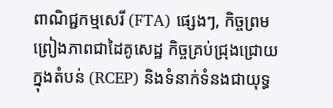ពាណិជ្ជកម្មសេរី (FTA) ផ្សេងៗ, កិច្ចព្រមព្រៀងភាពជាដៃគូសេដ្ឋ កិច្ចគ្រប់ជ្រុងជ្រោយក្នុងតំបន់ (RCEP) និងទំនាក់ទំនងជាយុទ្ធ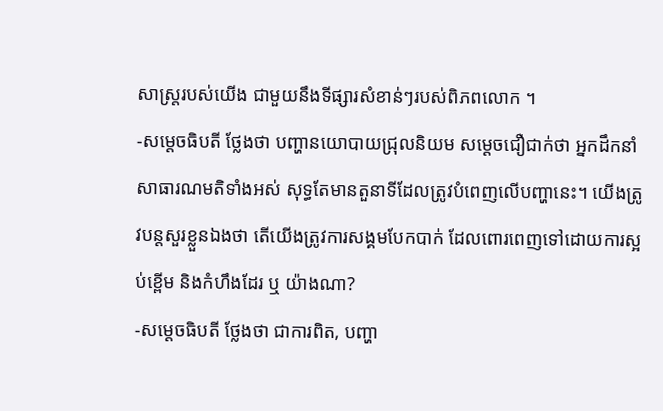សាស្ត្ររបស់យើង ជាមួយនឹងទីផ្សារសំខាន់ៗរបស់ពិភពលោក ។
-សម្តេចធិបតី ថ្លែងថា បញ្ហានយោបាយជ្រុលនិយម សម្តេចជឿជាក់ថា អ្នកដឹកនាំសាធារណមតិទាំងអស់ សុទ្ធតែមានតួនាទីដែលត្រូវបំពេញលើបញ្ហានេះ។ យើងត្រូវបន្តសួរខ្លួនឯងថា តើយើងត្រូវការសង្គមបែកបាក់ ដែលពោរពេញទៅដោយការស្អប់ខ្ពើម និងកំហឹងដែរ ឬ យ៉ាងណា?
-សម្តេចធិបតី ថ្លែងថា ជាការពិត, បញ្ហា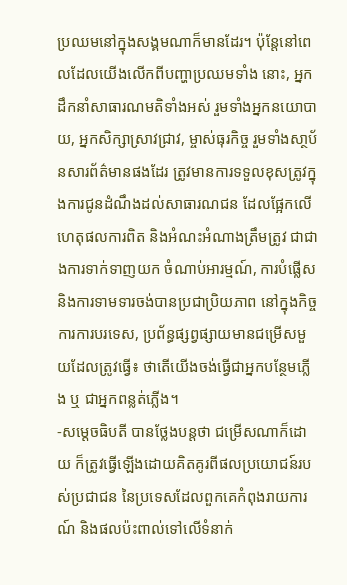ប្រឈមនៅក្នុងសង្គមណាក៏មានដែរ។ ប៉ុន្តែនៅពេលដែលយើងលើកពីបញ្ហាប្រឈមទាំង នោះ, អ្នកដឹកនាំសាធារណមតិទាំងអស់ រួមទាំងអ្នកនយោបាយ, អ្នកសិក្សាស្រាវជ្រាវ, ម្ចាស់ធុរកិច្ច រួមទាំងសា្ថប័នសារព័ត៌មានផងដែរ ត្រូវមានការទទួលខុសត្រូវក្នុងការជូនដំណឹងដល់សាធារណជន ដែលផ្អែកលើហេតុផលការពិត និងអំណះអំណាងត្រឹមត្រូវ ជាជាងការទាក់ទាញយក ចំណាប់អារម្មណ៍, ការបំផ្លើស និងការទាមទារចង់បានប្រជាប្រិយភាព នៅក្នុងកិច្ចការការបរទេស, ប្រព័ន្ធផ្សព្វផ្សាយមានជម្រើសមួយដែលត្រូវធ្វើ៖ ថាតើយើងចង់ធ្វើជាអ្នកបន្ថែមភ្លើង ឬ ជាអ្នកពន្លត់ភ្លើង។
-សម្ដេចធិបតី បានថ្លែងបន្តថា ជម្រើសណាក៏ដោយ ក៏ត្រូវធ្វើឡើងដោយគិតគូរពីផលប្រយោជន៍របស់ប្រជាជន នៃប្រទេសដែលពួកគេកំពុងរាយការណ៍ និងផលប៉ះពាល់ទៅលើទំនាក់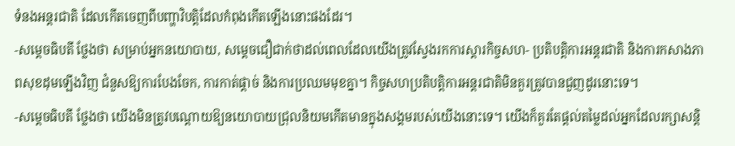ទំនងអន្តរជាតិ ដែលកើតចេញពីបញ្ហាវិបត្តិដែលកំពុងកើតឡើងនោះផងដែរ។
-សម្តេចធិបតី ថ្លែងថា សម្រាប់អ្នកនយោបាយ, សម្តេចជឿជាក់ថាដល់ពេលដែលយើងត្រូវស្វែងរកការស្ដារកិច្ចសហ- ប្រតិបត្តិការអន្តរជាតិ និងការកសាងភាពសុខដុមឡើងវិញ ជំនួសឱ្យការបែងចែក, ការកាត់ផ្តាច់ និងការប្រឈមមុខគ្នា។ កិច្ចសហប្រតិបត្តិការអន្តរជាតិមិនគួរត្រូវបានជួញដូរនោះទេ។
-សម្តេចធិបតី ថ្លែងថា យើងមិនត្រូវបណ្ដោយឱ្យនយោបាយជ្រុលនិយមកើតមានក្នុងសង្គមរបស់យើងនោះទេ។ យើងក៏គួរតែផ្ដល់តម្លៃដល់អ្នកដែលរក្សាសន្តិ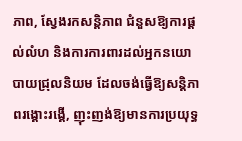ភាព, ស្វែងរកសន្តិភាព ជំនួសឱ្យការផ្ដល់លំហ និងការការពារដល់អ្នកនយោបាយជ្រុលនិយម ដែលចង់ធ្វើឱ្យសន្តិភាពរង្គោះរង្គើ, ញុះញង់ឱ្យមានការប្រយុទ្ធ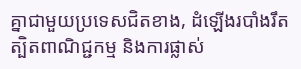គ្នាជាមួយប្រទេសជិតខាង, ដំឡើងរបាំងរឹតត្បិតពាណិជ្ជកម្ម និងការផ្លាស់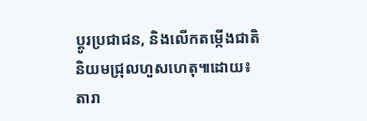ប្តូរប្រជាជន, និងលើកតម្កើងជាតិនិយមជ្រុលហួសហេតុ៕ដោយ៖តារា